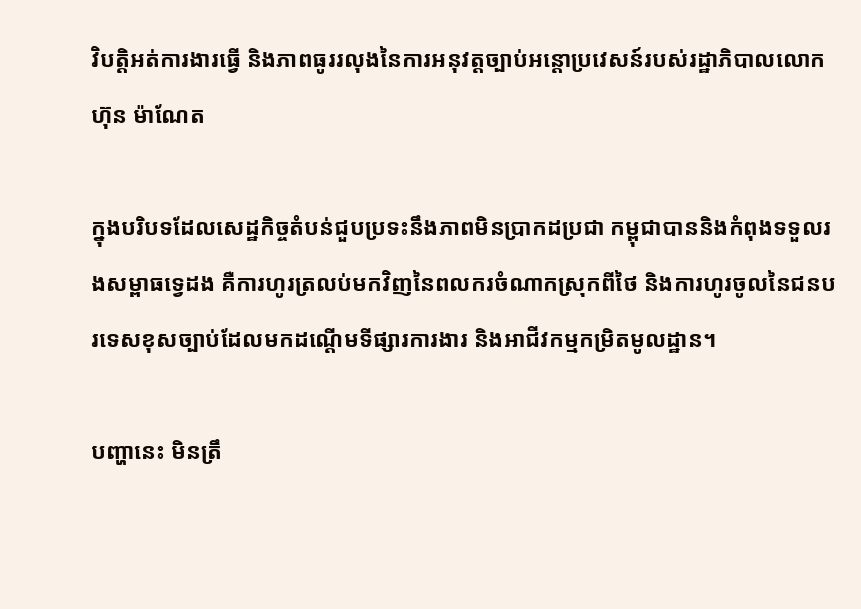វិបត្តិអត់ការងារធ្វើ និងភាពធូររលុងនៃការអនុវត្តច្បាប់អន្តោប្រវេសន៍របស់រដ្ឋាភិបាលលោក ហ៊ុន ម៉ាណែត

ក្នុងបរិបទដែលសេដ្ឋកិច្ចតំបន់ជួបប្រទះនឹងភាពមិនប្រាកដប្រជា កម្ពុជាបាននិងកំពុងទទួលរងសម្ពាធទ្វេដង គឺការហូរត្រលប់មកវិញនៃពលករចំណាកស្រុកពីថៃ និងការហូរចូលនៃជនបរទេសខុសច្បាប់ដែលមកដណ្តើមទីផ្សារការងារ និងអាជីវកម្មកម្រិតមូលដ្ឋាន។

បញ្ហានេះ មិនត្រឹ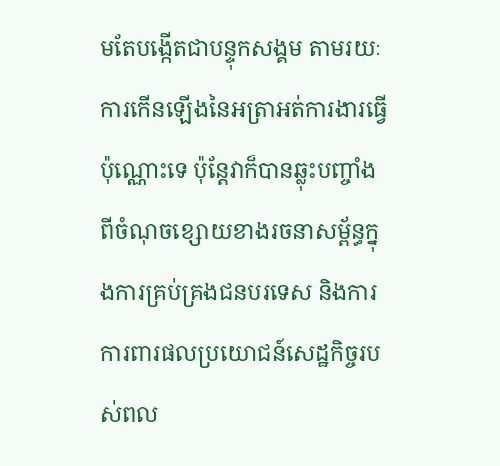មតែបង្កើតជាបន្ទុកសង្គម តាមរយៈការកើនឡើងនៃអត្រាអត់ការងារធ្វើប៉ុណ្ណោះទេ ប៉ុន្តែវាក៏បានឆ្លុះបញ្ចាំងពីចំណុចខ្សោយខាងរចនាសម្ព័ន្ធក្នុងការគ្រប់គ្រងជនបរទេស និងការការពារផលប្រយោជន៍សេដ្ឋកិច្ចរបស់ពល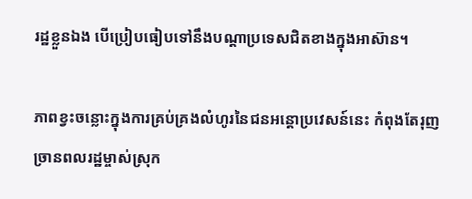រដ្ឋខ្លួនឯង បើប្រៀបធៀបទៅនឹងបណ្តាប្រទេសជិតខាងក្នុងអាស៊ាន។

ភាពខ្វះចន្លោះក្នុងការគ្រប់គ្រងលំហូរនៃជនអន្តោប្រវេសន៍នេះ កំពុងតែរុញច្រានពលរដ្ឋម្ចាស់ស្រុក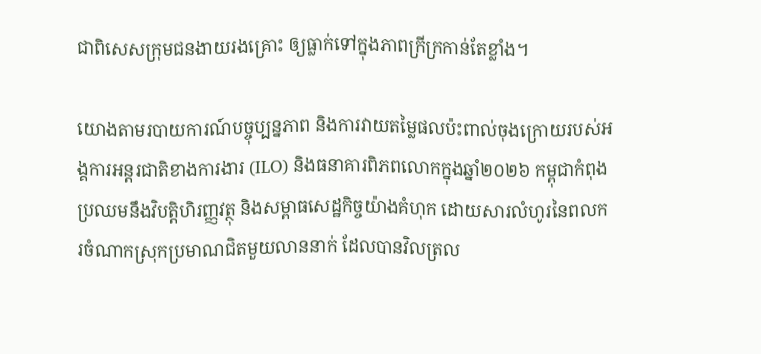ជាពិសេសក្រុមជនងាយរងគ្រោះ ឲ្យធ្លាក់ទៅក្នុងភាពក្រីក្រកាន់តែខ្លាំង។

យោងតាមរបាយការណ៍បច្ចុប្បន្នភាព និងការវាយតម្លៃផលប៉ះពាល់ចុងក្រោយរបស់អង្គការអន្តរជាតិខាងការងារ (ILO) និងធនាគារពិភពលោកក្នុងឆ្នាំ២០២៦ កម្ពុជាកំពុងប្រឈមនឹងវិបត្តិហិរញ្ញវត្ថុ និងសម្ពាធសេដ្ឋកិច្ចយ៉ាងគំហុក ដោយសារលំហូរនៃពលករចំណាកស្រុកប្រមាណជិតមួយលាននាក់ ដែលបានវិលត្រល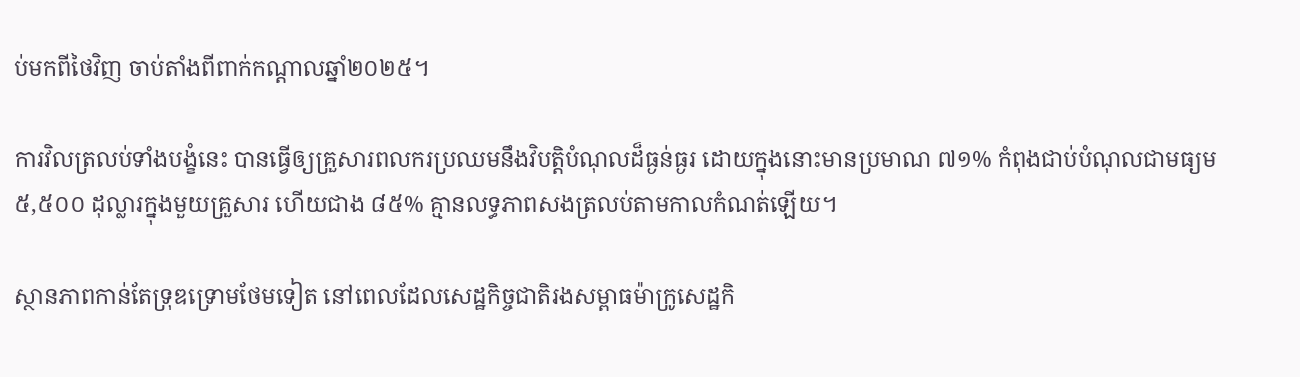ប់មកពីថៃវិញ ចាប់តាំងពីពាក់កណ្តាលឆ្នាំ២០២៥។

ការវិលត្រលប់ទាំងបង្ខំនេះ បានធ្វើឲ្យគ្រួសារពលករប្រឈមនឹងវិបត្តិបំណុលដ៏ធ្ងន់ធ្ងរ ដោយក្នុងនោះមានប្រមាណ ៧១% កំពុងជាប់បំណុលជាមធ្យម ៥,៥០០ ដុល្លារក្នុងមួយគ្រួសារ ហើយជាង ៨៥% គ្មានលទ្ធភាពសងត្រលប់តាមកាលកំណត់ឡើយ។

ស្ថានភាពកាន់តែទ្រុឌទ្រោមថែមទៀត នៅពេលដែលសេដ្ឋកិច្ចជាតិរងសម្ពាធម៉ាក្រូសេដ្ឋកិ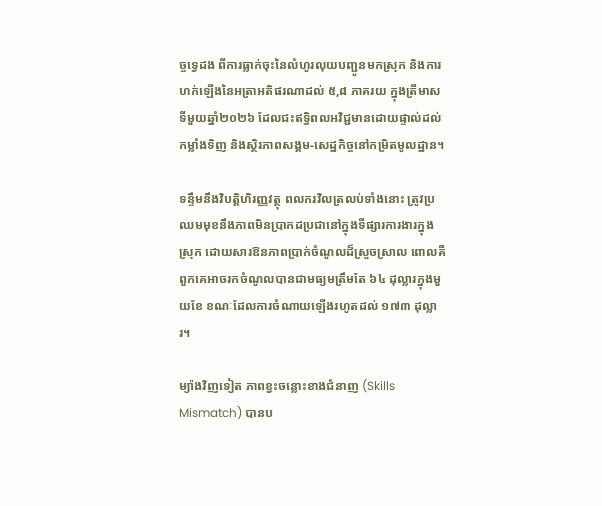ច្ចទ្វេដង ពីការធ្លាក់ចុះនៃលំហូរលុយបញ្ជូនមកស្រុក និងការហក់ឡើងនៃអត្រាអតិផរណាដល់ ៥,៨ ភាគរយ ក្នុងត្រីមាសទីមួយឆ្នាំ២០២៦ ដែលជះឥទ្ធិពលអវិជ្ជមានដោយផ្ទាល់ដល់កម្លាំងទិញ និងស្ថិរភាពសង្គម-សេដ្ឋកិច្ចនៅកម្រិតមូលដ្ឋាន។

ទន្ទឹមនឹងវិបត្តិហិរញ្ញវត្ថុ ពលករវិលត្រលប់ទាំងនោះ ត្រូវប្រឈមមុខនឹងភាពមិនប្រាកដប្រជានៅក្នុងទីផ្សារការងារក្នុងស្រុក ដោយសារឱនភាពប្រាក់ចំណូលដ៏ស្រួចស្រាល ពោលគឺពួកគេអាចរកចំណូលបានជាមធ្យមត្រឹមតែ ៦៤ ដុល្លារក្នុងមួយខែ ខណៈដែលការចំណាយឡើងរហូតដល់ ១៧៣ ដុល្លារ។

ម្យ៉ាងវិញទៀត ភាពខ្វះចន្លោះខាងជំនាញ (Skills Mismatch) បានប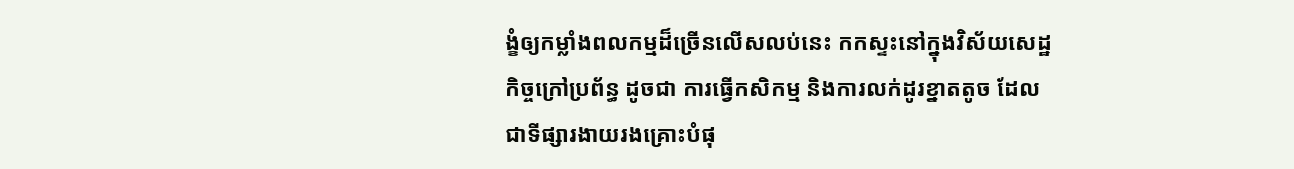ង្ខំឲ្យកម្លាំងពលកម្មដ៏ច្រើនលើសលប់នេះ កកស្ទះនៅក្នុងវិស័យសេដ្ឋកិច្ចក្រៅប្រព័ន្ធ ដូចជា ការធ្វើកសិកម្ម និងការលក់ដូរខ្នាតតូច ដែលជាទីផ្សារងាយរងគ្រោះបំផុ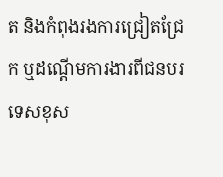ត និងកំពុងរងការជ្រៀតជ្រែក ឬដណ្តើមការងារពីជនបរទេសខុស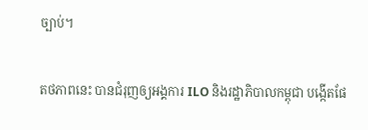ច្បាប់។

តថភាពនេះ បានជំរុញឲ្យអង្គការ ILO និងរដ្ឋាភិបាលកម្ពុជា បង្កើតផែ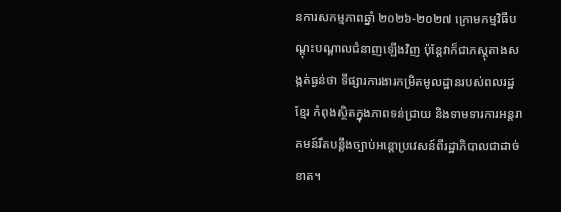នការសកម្មភាពឆ្នាំ ២០២៦-២០២៧ ក្រោមកម្មវិធីបណ្តុះបណ្តាលជំនាញឡើងវិញ ប៉ុន្តែវាក៏ជាភស្តុតាងសង្កត់ធ្ងន់ថា ទីផ្សារការងារកម្រិតមូលដ្ឋានរបស់ពលរដ្ឋខ្មែរ កំពុងស្ថិតក្នុងភាពទន់ជ្រាយ និងទាមទារការអន្តរាគមន៍រឹតបន្តឹងច្បាប់អន្តោប្រវេសន៍ពីរដ្ឋាភិបាលជាដាច់ខាត។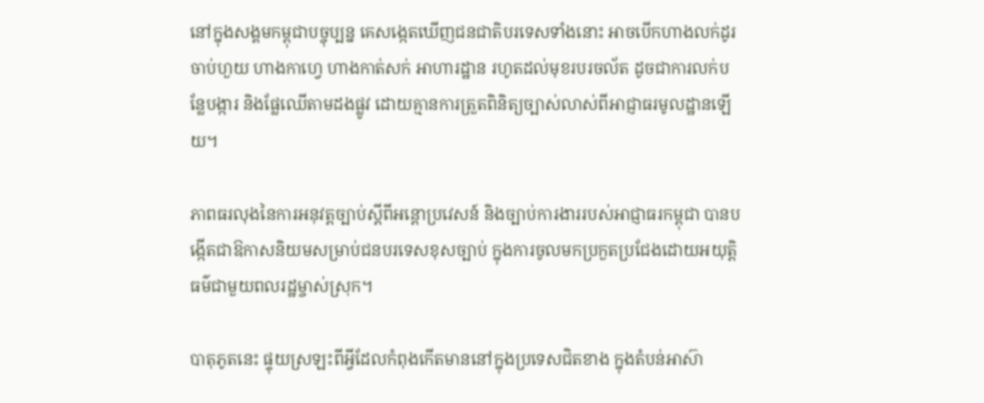នៅក្នុងសង្គមកម្ពុជាបច្ចុប្បន្ន គេសង្កេតឃើញជនជាតិបរទេសទាំងនោះ អាចបើកហាងលក់ដូរចាប់ហួយ ហាងកាហ្វេ ហាងកាត់សក់ អាហារដ្ឋាន រហូតដល់មុខរបរចល័ត ដូចជាការលក់បន្លែបង្ការ និងផ្លែឈើតាមដងផ្លូវ ដោយគ្មានការត្រួតពិនិត្យច្បាស់លាស់ពីអាជ្ញាធរមូលដ្ឋានឡើយ។

ភាពធរលុងនៃការអនុវត្តច្បាប់ស្តីពីអន្តោប្រវេសន៍ និងច្បាប់ការងាររបស់អាជ្ញាធរកម្ពុជា បានបង្កើតជាឱកាសនិយមសម្រាប់ជនបរទេសខុសច្បាប់ ក្នុងការចូលមកប្រកួតប្រជែងដោយអយុត្តិធម៌ជាមួយពលរដ្ឋម្ចាស់ស្រុក។

បាតុភូតនេះ ផ្ទុយស្រឡះពីអ្វីដែលកំពុងកើតមាននៅក្នុងប្រទេសជិតខាង ក្នុងតំបន់អាស៊ា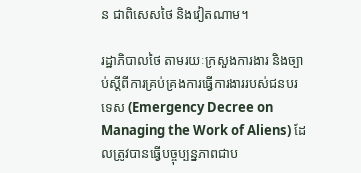ន ជាពិសេសថៃ និងវៀតណាម។

រដ្ឋាភិបាលថៃ តាមរយៈក្រសួងការងារ និងច្បាប់ស្តីពីការគ្រប់គ្រងការធ្វើការងាររបស់ជនបរទេស (Emergency Decree on Managing the Work of Aliens) ដែលត្រូវបានធ្វើបច្ចុប្បន្នភាពជាប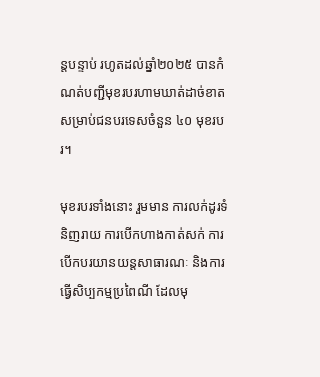ន្តបន្ទាប់ រហូតដល់ឆ្នាំ២០២៥ បានកំណត់បញ្ជីមុខរបរហាមឃាត់ដាច់ខាត សម្រាប់ជនបរទេសចំនួន ៤០ មុខរបរ។

មុខរបរទាំងនោះ រួមមាន ការលក់ដូរទំនិញរាយ ការបើកហាងកាត់សក់ ការបើកបរយានយន្តសាធារណៈ និងការធ្វើសិប្បកម្មប្រពៃណី ដែលមុ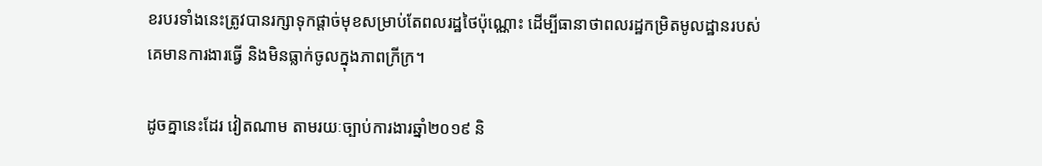ខរបរទាំងនេះត្រូវបានរក្សាទុកផ្តាច់មុខសម្រាប់តែពលរដ្ឋថៃប៉ុណ្ណោះ ដើម្បីធានាថាពលរដ្ឋកម្រិតមូលដ្ឋានរបស់គេមានការងារធ្វើ និងមិនធ្លាក់ចូលក្នុងភាពក្រីក្រ។

ដូចគ្នានេះដែរ វៀតណាម តាមរយៈច្បាប់ការងារឆ្នាំ២០១៩ និ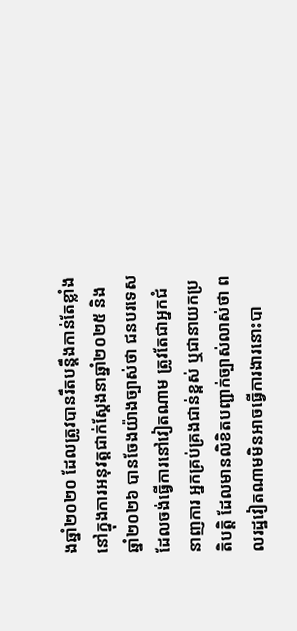ងឆ្នាំ២០២០ ដែលត្រូវបានរឹតបន្តឹងកាន់តែខ្លាំងនៅក្នុងការអនុវត្តជាក់ស្តែងនាឆ្នាំ២០២៥ និងឆ្នាំ២០២៦ បានចែងយ៉ាងច្បាស់ថា ជនបរទេសដែលចង់ធ្វើការនៅវៀតណាម ត្រូវតែជាអ្នកជំនាញការ អ្នកគ្រប់គ្រងជាន់ខ្ពស់ ឬជានាយកប្រតិបត្តិ ដែលមានលិខិតបញ្ជាក់ច្បាស់លាស់ថា ពលរដ្ឋវៀតណាមមិនអាចធ្វើការងារនោះបា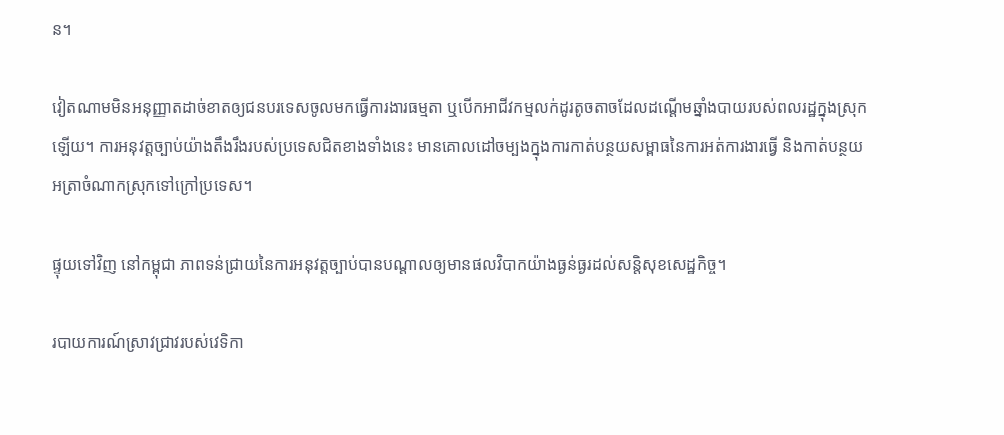ន។

វៀតណាមមិនអនុញ្ញាតដាច់ខាតឲ្យជនបរទេសចូលមកធ្វើការងារធម្មតា ឬបើកអាជីវកម្មលក់ដូរតូចតាចដែលដណ្តើមឆ្នាំងបាយរបស់ពលរដ្ឋក្នុងស្រុកឡើយ។ ការអនុវត្តច្បាប់យ៉ាងតឹងរឹងរបស់ប្រទេសជិតខាងទាំងនេះ មានគោលដៅចម្បងក្នុងការកាត់បន្ថយសម្ពាធនៃការអត់ការងារធ្វើ និងកាត់បន្ថយអត្រាចំណាកស្រុកទៅក្រៅប្រទេស។

ផ្ទុយទៅវិញ នៅកម្ពុជា ភាពទន់ជ្រាយនៃការអនុវត្តច្បាប់បានបណ្តាលឲ្យមានផលវិបាកយ៉ាងធ្ងន់ធ្ងរដល់សន្តិសុខសេដ្ឋកិច្ច។

របាយការណ៍ស្រាវជ្រាវរបស់វេទិកា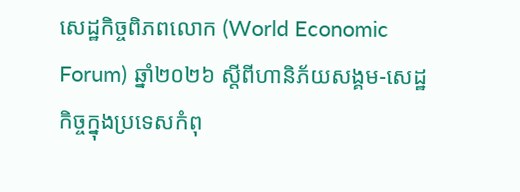សេដ្ឋកិច្ចពិភពលោក (World Economic Forum) ឆ្នាំ២០២៦ ស្តីពីហានិភ័យសង្គម-សេដ្ឋកិច្ចក្នុងប្រទេសកំពុ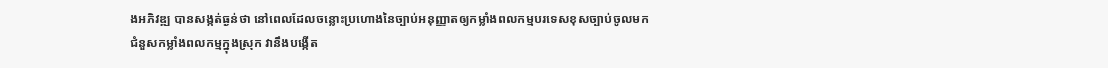ងអភិវឌ្ឍ បានសង្កត់ធ្ងន់ថា នៅពេលដែលចន្លោះប្រហោងនៃច្បាប់អនុញ្ញាតឲ្យកម្លាំងពលកម្មបរទេសខុសច្បាប់ចូលមកជំនួសកម្លាំងពលកម្មក្នុងស្រុក វានឹងបង្កើត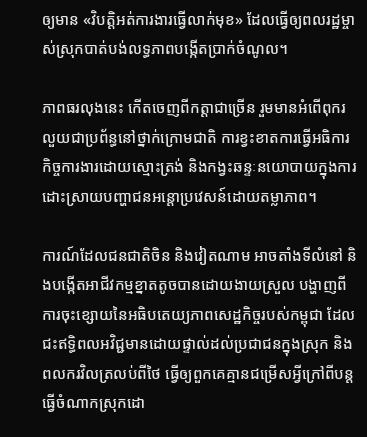ឲ្យមាន «វិបត្តិអត់ការងារធ្វើលាក់មុខ» ដែលធ្វើឲ្យពលរដ្ឋម្ចាស់ស្រុកបាត់បង់លទ្ធភាពបង្កើតប្រាក់ចំណូល។

ភាពធរលុងនេះ កើតចេញពីកត្តាជាច្រើន រួមមានអំពើពុករលួយជាប្រព័ន្ធនៅថ្នាក់ក្រោមជាតិ ការខ្វះខាតការធ្វើអធិការកិច្ចការងារដោយស្មោះត្រង់ និងកង្វះឆន្ទៈនយោបាយក្នុងការដោះស្រាយបញ្ហាជនអន្តោប្រវេសន៍ដោយតម្លាភាព។

ការណ៍ដែលជនជាតិចិន និងវៀតណាម អាចតាំងទីលំនៅ និងបង្កើតអាជីវកម្មខ្នាតតូចបានដោយងាយស្រួល បង្ហាញពីការចុះខ្សោយនៃអធិបតេយ្យភាពសេដ្ឋកិច្ចរបស់កម្ពុជា ដែលជះឥទ្ធិពលអវិជ្ជមានដោយផ្ទាល់ដល់ប្រជាជនក្នុងស្រុក និងពលករវិលត្រលប់ពីថៃ ធ្វើឲ្យពួកគេគ្មានជម្រើសអ្វីក្រៅពីបន្តធ្វើចំណាកស្រុកដោ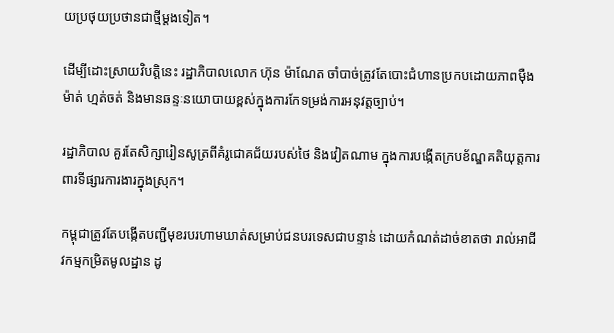យប្រថុយប្រថានជាថ្មីម្តងទៀត។

ដើម្បីដោះស្រាយវិបត្តិនេះ រដ្ឋាភិបាលលោក ហ៊ុន ម៉ាណែត ចាំបាច់ត្រូវតែបោះជំហានប្រកបដោយភាពម៉ឺងម៉ាត់ ហ្មត់ចត់ និងមានឆន្ទៈនយោបាយខ្ពស់ក្នុងការកែទម្រង់ការអនុវត្តច្បាប់។

រដ្ឋាភិបាល គួរតែសិក្សារៀនសូត្រពីគំរូជោគជ័យរបស់ថៃ និងវៀតណាម ក្នុងការបង្កើតក្របខ័ណ្ឌគតិយុត្តការពារទីផ្សារការងារក្នុងស្រុក។

កម្ពុជាត្រូវតែបង្កើតបញ្ជីមុខរបរហាមឃាត់សម្រាប់ជនបរទេសជាបន្ទាន់ ដោយកំណត់ដាច់ខាតថា រាល់អាជីវកម្មកម្រិតមូលដ្ឋាន ដូ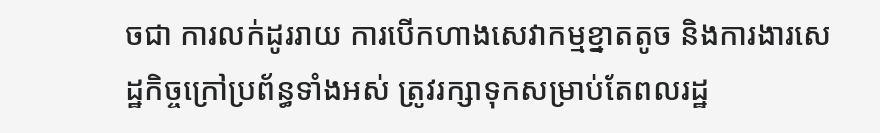ចជា ការលក់ដូររាយ ការបើកហាងសេវាកម្មខ្នាតតូច និងការងារសេដ្ឋកិច្ចក្រៅប្រព័ន្ធទាំងអស់ ត្រូវរក្សាទុកសម្រាប់តែពលរដ្ឋ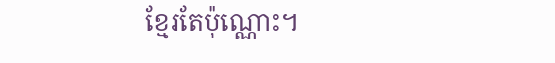ខ្មែរតែប៉ុណ្ណោះ។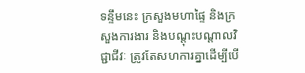ទន្ទឹមនេះ ក្រសួងមហាផ្ទៃ និងក្រសួងការងារ និងបណ្តុះបណ្តាលវិជ្ជាជីវៈ ត្រូវតែសហការគ្នាដើម្បីបើ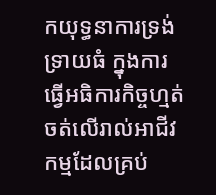កយុទ្ធនាការទ្រង់ទ្រាយធំ ក្នុងការធ្វើអធិការកិច្ចហ្មត់ចត់លើរាល់អាជីវកម្មដែលគ្រប់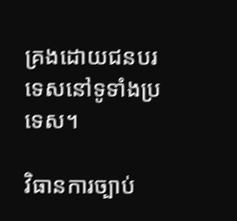គ្រងដោយជនបរទេសនៅទូទាំងប្រទេស។

វិធានការច្បាប់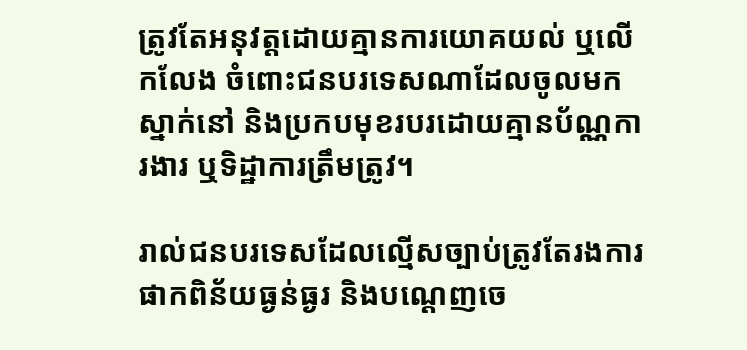ត្រូវតែអនុវត្តដោយគ្មានការយោគយល់ ឬលើកលែង ចំពោះជនបរទេសណាដែលចូលមកស្នាក់នៅ និងប្រកបមុខរបរដោយគ្មានប័ណ្ណការងារ ឬទិដ្ឋាការត្រឹមត្រូវ។

រាល់ជនបរទេសដែលល្មើសច្បាប់ត្រូវតែរងការផាកពិន័យធ្ងន់ធ្ងរ និងបណ្តេញចេ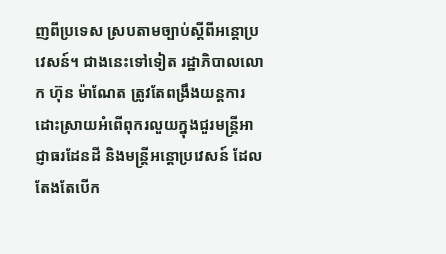ញពីប្រទេស ស្របតាមច្បាប់ស្តីពីអន្តោប្រវេសន៍។ ជាងនេះទៅទៀត រដ្ឋាភិបាលលោក ហ៊ុន ម៉ាណែត ត្រូវតែពង្រឹងយន្តការដោះស្រាយអំពើពុករលួយក្នុងជួរមន្ត្រីអាជ្ញាធរដែនដី និងមន្ត្រីអន្តោប្រវេសន៍ ដែលតែងតែបើក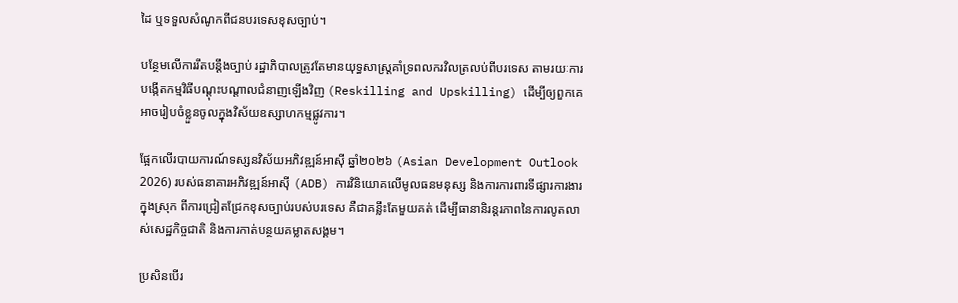ដៃ ឬទទួលសំណូកពីជនបរទេសខុសច្បាប់។

បន្ថែមលើការរឹតបន្តឹងច្បាប់ រដ្ឋាភិបាលត្រូវតែមានយុទ្ធសាស្ត្រគាំទ្រពលករវិលត្រលប់ពីបរទេស តាមរយៈការបង្កើតកម្មវិធីបណ្តុះបណ្តាលជំនាញឡើងវិញ (Reskilling and Upskilling) ដើម្បីឲ្យពួកគេអាចរៀបចំខ្លួនចូលក្នុងវិស័យឧស្សាហកម្មផ្លូវការ។

ផ្អែកលើរបាយការណ៍ទស្សនវិស័យអភិវឌ្ឍន៍អាស៊ី ឆ្នាំ២០២៦ (Asian Development Outlook 2026) របស់ធនាគារអភិវឌ្ឍន៍អាស៊ី (ADB) ការវិនិយោគលើមូលធនមនុស្ស និងការការពារទីផ្សារការងារក្នុងស្រុក ពីការជ្រៀតជ្រែកខុសច្បាប់របស់បរទេស គឺជាគន្លឹះតែមួយគត់ ដើម្បីធានានិរន្តរភាពនៃការលូតលាស់សេដ្ឋកិច្ចជាតិ និងការកាត់បន្ថយគម្លាតសង្គម។

ប្រសិនបើរ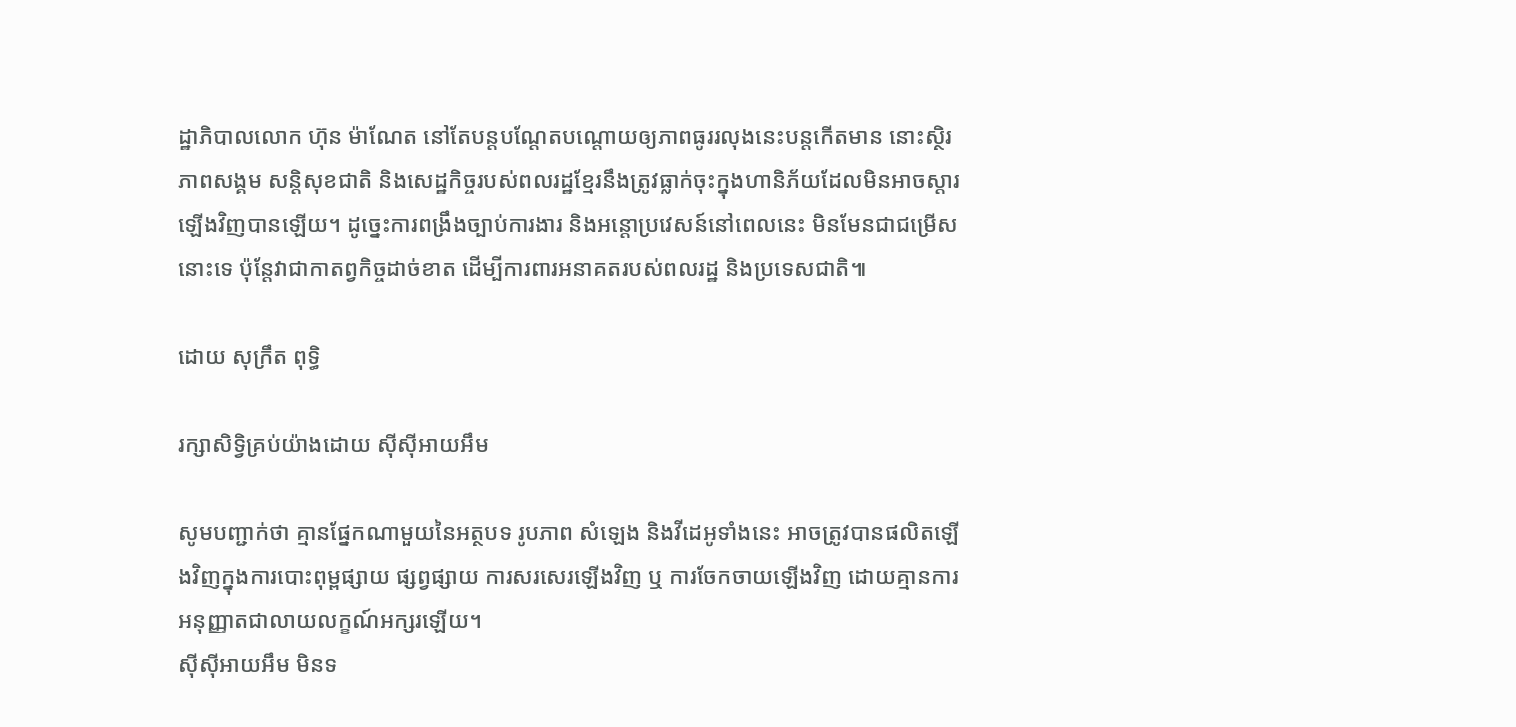ដ្ឋាភិបាលលោក ហ៊ុន ម៉ាណែត នៅតែបន្តបណ្តែតបណ្តោយឲ្យភាពធូររលុងនេះបន្តកើតមាន នោះស្ថិរភាពសង្គម សន្តិសុខជាតិ និងសេដ្ឋកិច្ចរបស់ពលរដ្ឋខ្មែរនឹងត្រូវធ្លាក់ចុះក្នុងហានិភ័យដែលមិនអាចស្តារឡើងវិញបានឡើយ។ ដូច្នេះការពង្រឹងច្បាប់ការងារ និងអន្តោប្រវេសន៍នៅពេលនេះ មិនមែនជាជម្រើសនោះទេ ប៉ុន្តែវាជាកាតព្វកិច្ចដាច់ខាត ដើម្បីការពារអនាគតរបស់ពលរដ្ឋ និងប្រទេសជាតិ៕

ដោយ សុក្រឹត ពុទ្ធិ

រក្សាសិទ្វិគ្រប់យ៉ាងដោយ ស៊ីស៊ីអាយអឹម

សូមបញ្ជាក់ថា គ្មានផ្នែកណាមួយនៃអត្ថបទ រូបភាព សំឡេង និងវីដេអូទាំងនេះ អាចត្រូវបានផលិតឡើងវិញក្នុងការបោះពុម្ពផ្សាយ ផ្សព្វផ្សាយ ការសរសេរឡើងវិញ ឬ ការចែកចាយឡើងវិញ ដោយគ្មានការអនុញ្ញាតជាលាយលក្ខណ៍អក្សរឡើយ។
ស៊ីស៊ីអាយអឹម មិនទ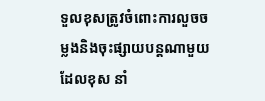ទួលខុសត្រូវចំពោះការលួចចម្លងនិងចុះផ្សាយបន្តណាមួយ ដែលខុស នាំ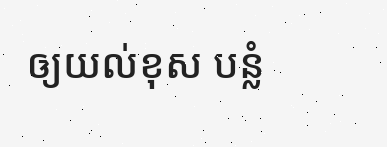ឲ្យយល់ខុស បន្លំ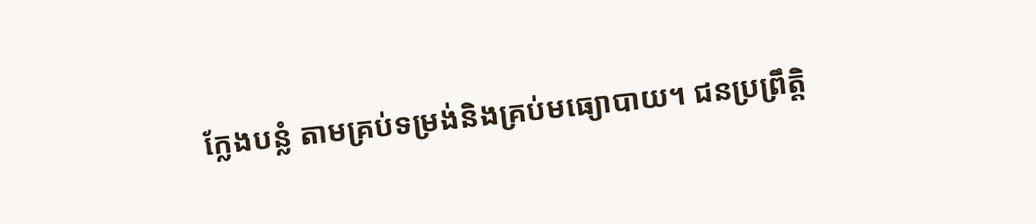ក្លែងបន្លំ តាមគ្រប់ទម្រង់និងគ្រប់មធ្យោបាយ។ ជនប្រព្រឹត្តិ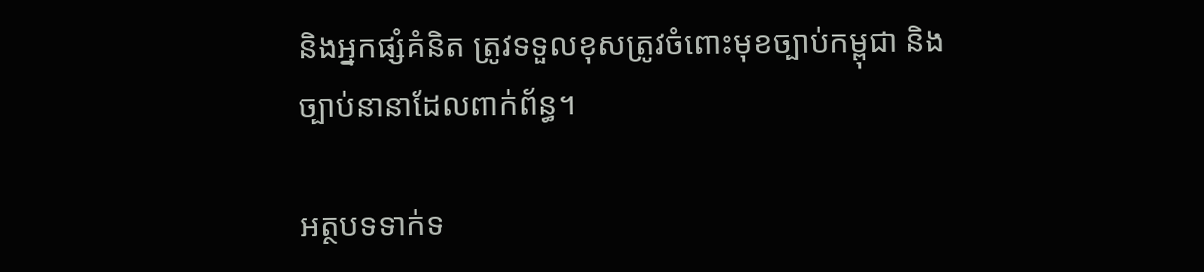និងអ្នកផ្សំគំនិត ត្រូវទទួលខុសត្រូវចំពោះមុខច្បាប់កម្ពុជា និងច្បាប់នានាដែលពាក់ព័ន្ធ។

អត្ថបទទាក់ទ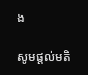ង

សូមផ្ដល់មតិ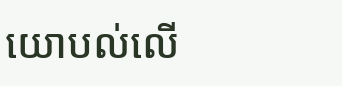យោបល់លើ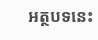អត្ថបទនេះ